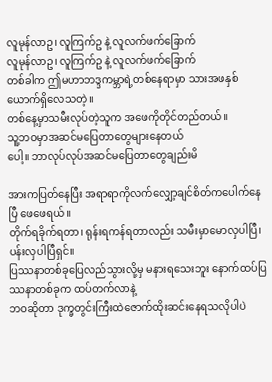လူမုန်လာဥ၊ လူကြက်ဥ နဲ့ လူလက်ဖက်ခြောက်
လူမုန်လာဥ၊ လူကြက်ဥ နဲ့ လူလက်ဖက်ခြောက်
တစ်ခါက ဤမဟာဘဒ္ဒကမ္ဘာရဲ့တစ်နေရာမှာ သားအဖနှစ်ယောက်ရှိလေသတဲ့။
တစ်နေ့မှာသမီးလုပ်တဲ့သူက အဖေကိုတိုင်တည်တယ်။
သူ့ဘဝမှာအဆင်မပြေတာတွေများနေတယ်
ပေါ့။ ဘာလုပ်လုပ်အဆင်မပြေတာတွေချည်းမိ

အားကပြတ်နေပြီး အရာရာကိုလက်လျှော့ချင်စိတ်ကပေါက်နေပြီ ဖေဖေရယ်။
တိုက်ရခိုက်ရတာ၊ ရုန်းရကန်ရတာလည်း သမီးမှာမောလှပါပြီ၊ ပန်းလှပါပြီရှင်။
ပြဿနာတစ်ခုပြေလည်သွားလို့မှ မနားရသေးဘူး နောက်ထပ်ပြဿနာတစ်ခုက ထပ်တက်လာနဲ့
ဘဝဆိုတာ ဒုက္ခတွင်းကြီးထဲဇောက်ထိုးဆင်းနေရသလိုပါပဲ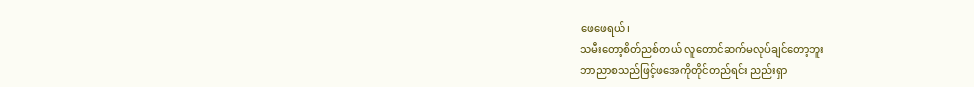ဖေဖေရယ်၊
သမီးတော့စိတ်ညစ်တယ် လူတောင်ဆက်မလုပ်ချင်တော့ဘူး
ဘာညာစသည်ဖြင့်ဖအေကိုတိုင်တည်ရင်း ညည်းရှာ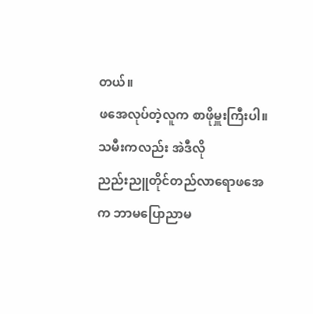တယ်။
ဖအေလုပ်တဲ့လူက စာဖိုမှူးကြီးပါ။ သမီးကလည်း အဲဒီလို
ညည်းညူတိုင်တည်လာရောဖအေက ဘာမပြောညာမ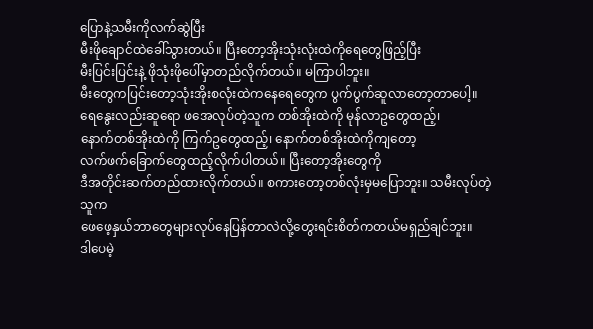ပြောနဲ့သမီးကိုလက်ဆွဲပြီး
မီးဖိုချောင်ထဲခေါ်သွားတယ်။ ပြီးတော့အိုးသုံးလုံးထဲကိုရေတွေဖြည့်ပြီး
မီးပြင်းပြင်းနဲ့ ဖိုသုံးဖိုပေါ်မှာတည်လိုက်တယ်။ မကြာပါဘူး။
မီးတွေကပြင်းတော့သုံးအိုးစလုံးထဲကနေရေတွေက ပွက်ပွက်ဆူလာတော့တာပေါ့။
ရေနွေးလည်းဆူရော ဖအေလုပ်တဲ့သူက တစ်အိုးထဲကို မုန်လာဥတွေထည့်၊
နောက်တစ်အိုးထဲကို ကြက်ဥတွေထည့်၊ နောက်တစ်အိုးထဲကိုကျတော့
လက်ဖက်ခြောက်တွေထည့်လိုက်ပါတယ်။ ပြီးတော့အိုးတွေကို
ဒီအတိုင်းဆက်တည်ထားလိုက်တယ်။ စကားတော့တစ်လုံးမှမပြောဘူး။ သမီးလုပ်တဲ့သူက
ဖေဖေ့နှယ်ဘာတွေများလုပ်နေပြန်တာလဲလို့တွေးရင်းစိတ်ကတယ်မရှည်ချင်ဘူး။
ဒါပေမဲ့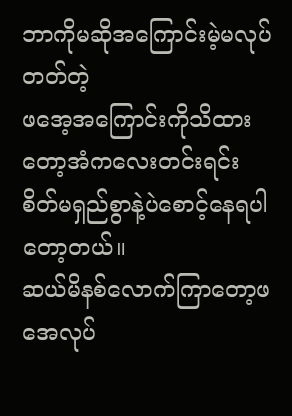ဘာကိုမဆိုအကြောင်းမဲ့မလုပ်တတ်တဲ့
ဖအေ့အကြောင်းကိုသိထားတော့အံကလေးတင်းရင်း
စိတ်မရှည်စွာနဲ့ပဲစောင့်နေရပါတော့တယ်။
ဆယ်မိနစ်လောက်ကြာတော့ဖအေလုပ်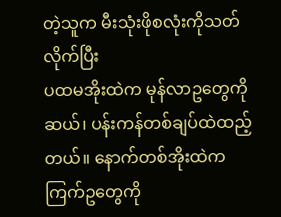တဲ့သူက မီးသုံးဖိုစလုံးကိုသတ်လိုက်ပြီး
ပထမအိုးထဲက မုန်လာဥတွေကိုဆယ်၊ ပန်းကန်တစ်ချပ်ထဲထည့်တယ်။ နောက်တစ်အိုးထဲက
ကြက်ဥတွေကို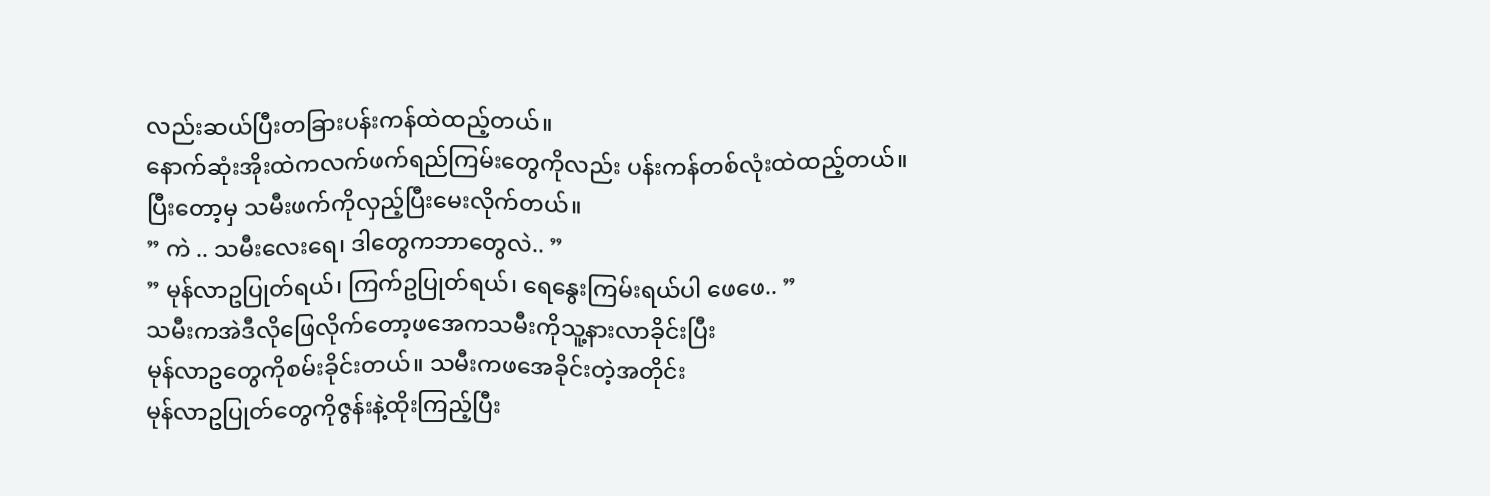လည်းဆယ်ပြီးတခြားပန်းကန်ထဲထည့်တယ်။
နောက်ဆုံးအိုးထဲကလက်ဖက်ရည်ကြမ်းတွေကိုလည်း ပန်းကန်တစ်လုံးထဲထည့်တယ်။
ပြီးတော့မှ သမီးဖက်ကိုလှည့်ပြီးမေးလိုက်တယ်။
” ကဲ .. သမီးလေးရေ၊ ဒါတွေကဘာတွေလဲ.. ”
” မုန်လာဥပြုတ်ရယ်၊ ကြက်ဥပြုတ်ရယ်၊ ရေနွေးကြမ်းရယ်ပါ ဖေဖေ.. ”
သမီးကအဲဒီလိုဖြေလိုက်တော့ဖအေကသမီးကိုသူ့နားလာခိုင်းပြီး
မုန်လာဥတွေကိုစမ်းခိုင်းတယ်။ သမီးကဖအေခိုင်းတဲ့အတိုင်း
မုန်လာဥပြုတ်တွေကိုဇွန်းနဲ့ထိုးကြည့်ပြီး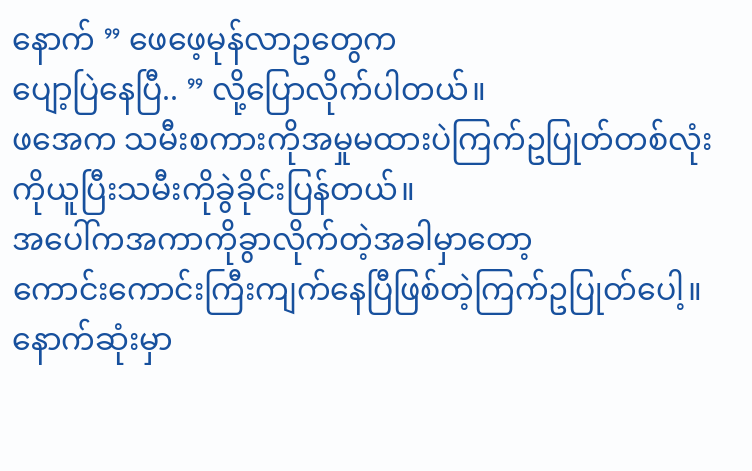နောက် ” ဖေဖေ့မုန်လာဥတွေက
ပျော့ပြဲနေပြီ.. ” လို့ပြောလိုက်ပါတယ်။
ဖအေက သမီးစကားကိုအမှုမထားပဲကြက်ဥပြုတ်တစ်လုံးကိုယူပြီးသမီးကိုခွဲခိုင်းပြန်တယ်။
အပေါ်ကအကာကိုခွာလိုက်တဲ့အခါမှာတော့
ကောင်းကောင်းကြီးကျက်နေပြီဖြစ်တဲ့ကြက်ဥပြုတ်ပေါ့။
နောက်ဆုံးမှာ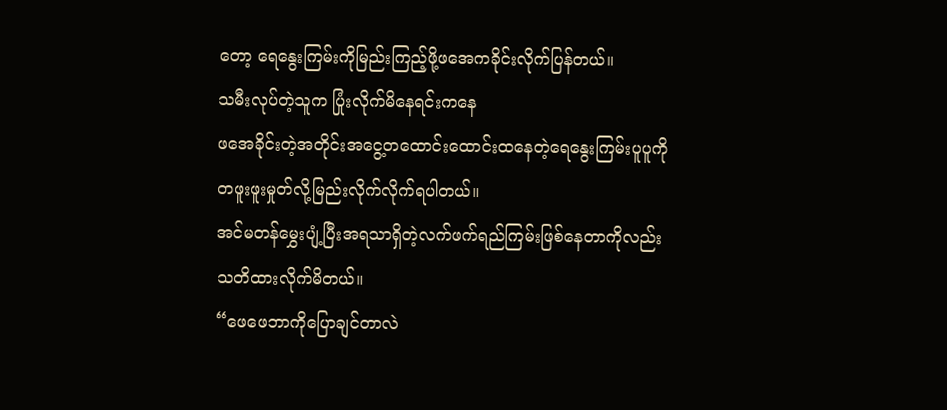တော့ ရေနွေးကြမ်းကိုမြည်းကြည့်ဖို့ဖအေကခိုင်းလိုက်ပြန်တယ်။
သမီးလုပ်တဲ့သူက ပြုံးလိုက်မိနေရင်းကနေ
ဖအေခိုင်းတဲ့အတိုင်းအငွေ့တထောင်းထောင်းထနေတဲ့ရေနွေးကြမ်းပူပူကို
တဖူးဖူးမှုတ်လို့မြည်းလိုက်လိုက်ရပါတယ်။
အင်မတန်မွှေးပျံ့ပြီးအရသာရှိတဲ့လက်ဖက်ရည်ကြမ်းဖြစ်နေတာကိုလည်း
သတိထားလိုက်မိတယ်။
“ဖေဖေဘာကိုပြောချင်တာလဲ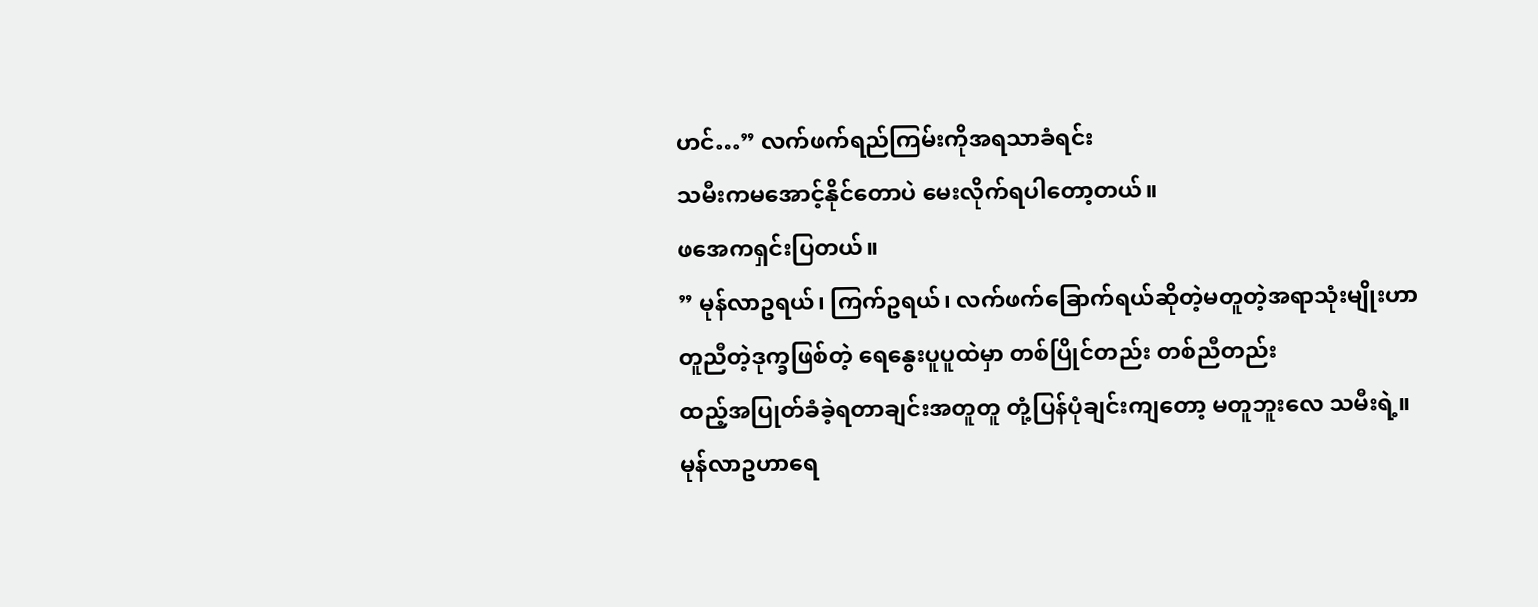ဟင်…” လက်ဖက်ရည်ကြမ်းကိုအရသာခံရင်း
သမီးကမအောင့်နိုင်တောပဲ မေးလိုက်ရပါတော့တယ်။
ဖအေကရှင်းပြတယ်။
” မုန်လာဥရယ်၊ ကြက်ဥရယ်၊ လက်ဖက်ခြောက်ရယ်ဆိုတဲ့မတူတဲ့အရာသုံးမျိုးဟာ
တူညီတဲ့ဒုက္ခဖြစ်တဲ့ ရေနွေးပူပူထဲမှာ တစ်ပြိုင်တည်း တစ်ညီတည်း
ထည့်အပြုတ်ခံခဲ့ရတာချင်းအတူတူ တုံ့ပြန်ပုံချင်းကျတော့ မတူဘူးလေ သမီးရဲ့။
မုန်လာဥဟာရေ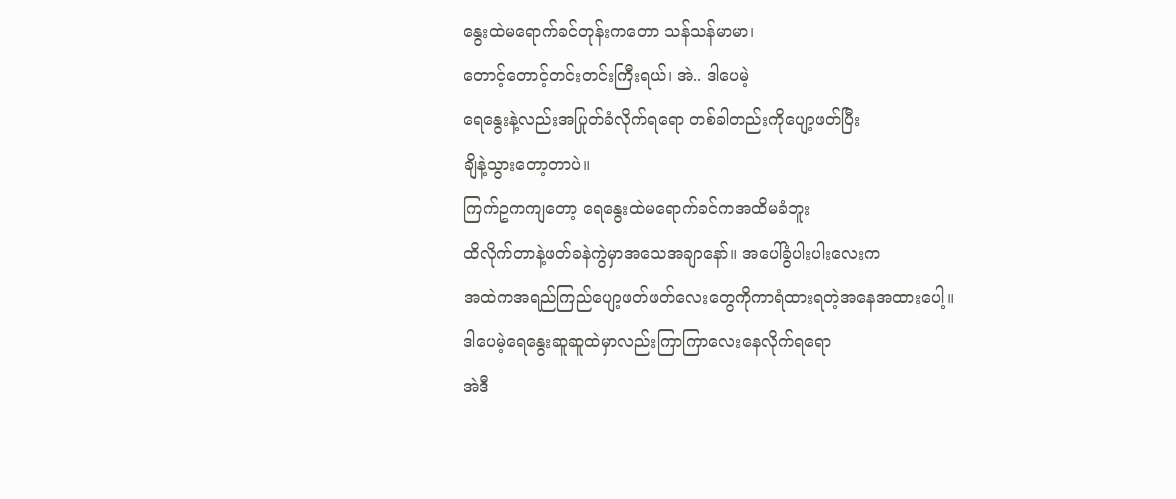နွေးထဲမရောက်ခင်တုန်းကတော သန်သန်မာမာ၊
တောင့်တောင့်တင်းတင်းကြီးရယ်၊ အဲ.. ဒါပေမဲ့
ရေနွေးနဲ့လည်းအပြုတ်ခံလိုက်ရရော တစ်ခါတည်းကိုပျော့ဖတ်ပြီး
ချိနဲ့သွားတော့တာပဲ။
ကြက်ဥကကျတော့ ရေနွေးထဲမရောက်ခင်ကအထိမခံဘူး
ထိလိုက်တာနဲ့ဖတ်ခနဲကွဲမှာအသေအချာနော်။ အပေါ်ခွံပါးပါးလေးက
အထဲကအရည်ကြည်ပျော့ဖတ်ဖတ်လေးတွေကိုကာရံထားရတဲ့အနေအထားပေါ့။
ဒါပေမဲ့ရေနွေးဆူဆူထဲမှာလည်းကြာကြာလေးနေလိုက်ရရော
အဲဒီ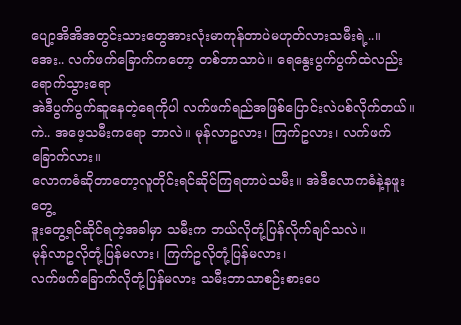ပျော့အိအိအတွင်းသားတွေအားလုံးမာကုန်တာပဲမဟုတ်လားသမီးရဲ့..။
အေး.. လက်ဖက်ခြောက်ကတော့ တစ်ဘာသာပဲ။ ရေနွေးပွက်ပွက်ထဲလည်းရောက်သွားရော
အဲဒီပွက်ပွက်ဆူနေတဲ့ရေကိုပါ လက်ဖက်ရည်အဖြစ်ပြောင်းလဲပစ်လိုက်တယ်။
ကဲ.. အဖေ့သမီးကရော ဘာလဲ။ မုန်လာဥလား၊ ကြက်ဥလား၊ လက်ဖက်ခြောက်လား။
လောကဓံဆိုတာတော့လူတိုင်းရင်ဆိုင်ကြရတာပဲသမီး။ အဲဒီလောကဓံနဲ့နဖူးတွေ့
ဒူးတွေ့ရင်ဆိုင်ရတဲ့အခါမှာ သမီးက ဘယ်လိုတုံ့ပြန်လိုက်ချင်သလဲ။
မုန်လာဥလိုတုံ့ပြန်မလား၊ ကြက်ဥလိုတုံ့ပြန်မလား၊
လက်ဖက်ခြောက်လိုတုံ့ပြန်မလား သမီးဘာသာစဉ်းစားပေ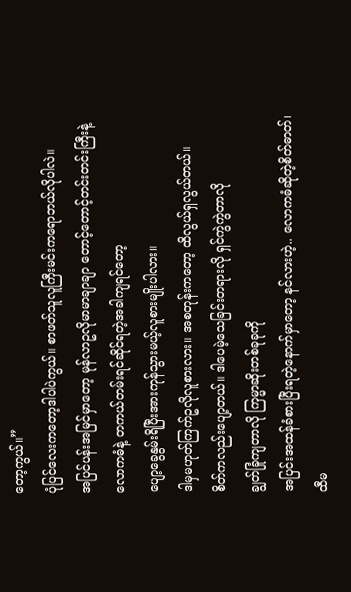တော့ကွယ်။”
ပုံပြင်လေးကတော့ဒါပါပဲကွယ်။ စာဖတ်သူလူကြီးမင်းကရောဘယ်လိုပါလဲ။
အပြင်ပန်းအမြင်မှာတော့ မုန်လာဥလိုမာမာချာချာ တောင့်တောင့်တင်းတင်းကြီးနဲ့
လောကဓံနဲ့ တကယ်တမ်းရင်ဆိုင်ရတဲ့အခါကျရင်တော့
ပျော့ခွေနွမ်းရိပြီးအားကုန်သွားမယ့်လူစားမျိုးပါလား။
ဒါမှမဟုတ်ကြက်ဥလိုလူစားလား။ အစတုန်းကတော့ ထိလွယ်ရှလွယ်တယ်။
စိတ်ကလည်းပျော့တယ်။ ဒါပေမဲ့သေခြင်းတရားလို ရှင်ကွဲကွဲတာလို
ချွတ်ခြုံကျတာလို ကြမ္မာဆိုးတစ်ခုခုကို
အပြင်းအထန်ခံစားပြီးရတဲ့နောက်မှာတော့ နင်လားဟဲ့.. လောကဓံဆိုတဲ့စိတ်ဓာတ်၊
ထီမ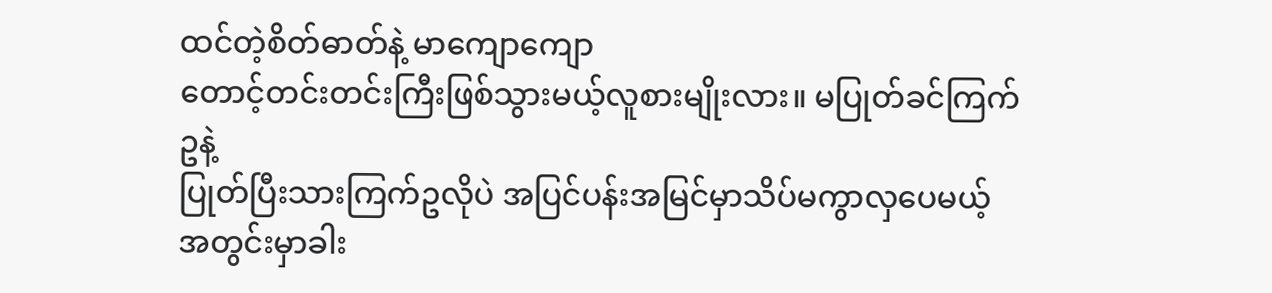ထင်တဲ့စိတ်ဓာတ်နဲ့ မာကျောကျော
တောင့်တင်းတင်းကြီးဖြစ်သွားမယ့်လူစားမျိုးလား။ မပြုတ်ခင်ကြက်ဥနဲ့
ပြုတ်ပြီးသားကြက်ဥလိုပဲ အပြင်ပန်းအမြင်မှာသိပ်မကွာလှပေမယ့်
အတွင်းမှာခါး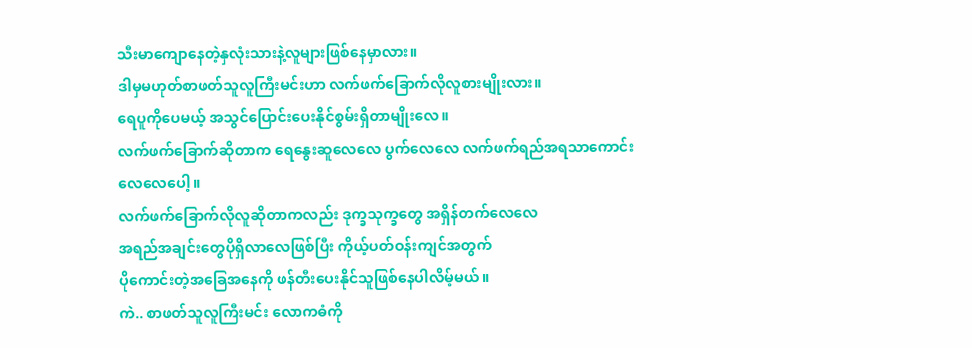သီးမာကျောနေတဲ့နှလုံးသားနဲ့လူများဖြစ်နေမှာလား။
ဒါမှမဟုတ်စာဖတ်သူလူကြီးမင်းဟာ လက်ဖက်ခြောက်လိုလူစားမျိုးလား။
ရေပူကိုပေမယ့် အသွင်ပြောင်းပေးနိုင်စွမ်းရှိတာမျိုးလေ။
လက်ဖက်ခြောက်ဆိုတာက ရေနွေးဆူလေလေ ပွက်လေလေ လက်ဖက်ရည်အရသာကောင်းလေလေပေါ့။
လက်ဖက်ခြောက်လိုလူဆိုတာကလည်း ဒုက္ခသုက္ခတွေ အရှိန်တက်လေလေ
အရည်အချင်းတွေပိုရှိလာလေဖြစ်ပြီး ကိုယ့်ပတ်ဝန်းကျင်အတွက်
ပိုကောင်းတဲ့အခြေအနေကို ဖန်တီးပေးနိုင်သူဖြစ်နေပါလိမ့်မယ်။
ကဲ.. စာဖတ်သူလူကြီးမင်း လောကဓံကို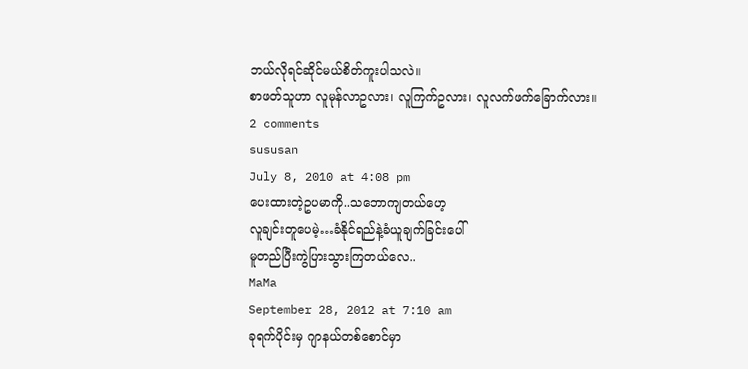ဘယ်လိုရင်ဆိုင်မယ်စိတ်ကူးပါသလဲ။
စာဖတ်သူဟာ လူမုန်လာဥလား၊ လူကြက်ဥလား၊ လူလက်ဖက်ခြောက်လား။
2 comments
sususan
July 8, 2010 at 4:08 pm
ပေးထားတဲ့ဥပမာကို..သဘောကျတယ်ဟေ့
လူချင်းတူပေမဲ့…ခံနိုင်ရည်နဲ့ခံယူချက်ခြင်းပေါ်
မူတည်ပြီးကွဲပြားသွားကြတယ်လေ..
MaMa
September 28, 2012 at 7:10 am
ခုရက်ပိုင်းမှ ဂျာနယ်တစ်စောင်မှာ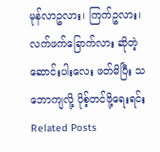မုန်လာဥလား၊ ကြက်ဥလား၊ လက်ဖက်ခြောက်လား ဆိုတဲ့ ဆောင်းပါးလေး ဖတ်မိပြီး သဘောကျလို့ ပိုစ့်တင်ဖို့ရေးရင်း Related Posts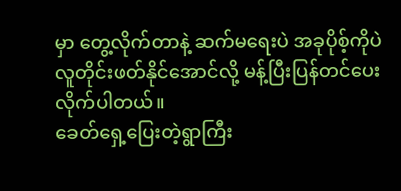မှာ တွေ့လိုက်တာနဲ့ ဆက်မရေးပဲ အခုပိုစ့်ကိုပဲ လူတိုင်းဖတ်နိုင်အောင်လို့ မန့်ပြီးပြန်တင်ပေးလိုက်ပါတယ်။
ခေတ်ရှေ့ပြေးတဲ့ရွာကြီး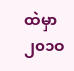ထဲမှာ ၂၀၁ဝ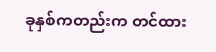ခုနှစ်ကတည်းက တင်ထား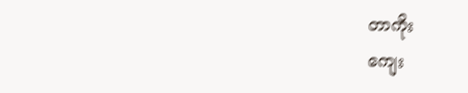တာကိုး
ကျေး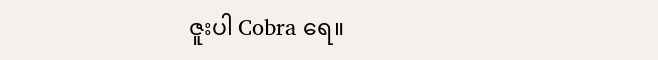ဇူးပါ Cobra ရေ။